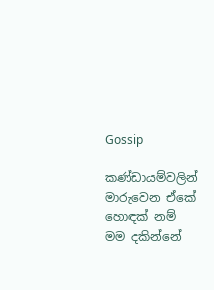Gossip

කණ්ඩායම්වලින් මාරුවෙන ඒකේ හොඳක් නම් මම දකින්නේ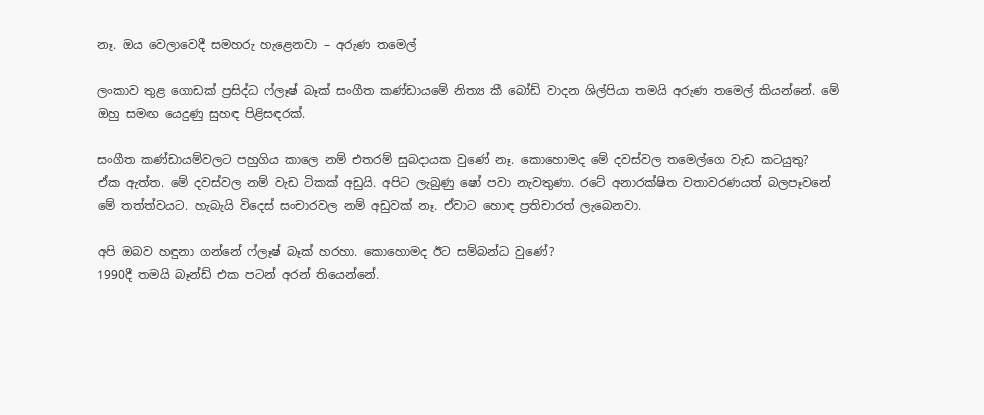නෑ. ඔය වෙලාවෙදී සමහරු හැළෙනවා – අරුණ තමෙල්

ලංකාව තුළ ගොඩක් ප්‍රසිද්ධ ෆ්ලෑෂ් බෑක් සංගීත කණ්ඩායමේ නිත්‍ය කී බෝඩ් වාදන ශිල්පියා තමයි අරුණ තමෙල් කියන්නේ. මේ ඔහු සමඟ යෙදුණු සුහඳ පිළිසඳරක්.

සංගීත කණ්ඩායම්වලට පහුගිය කාලෙ නම් එතරම් සුබදායක වුණේ නෑ. කොහොමද මේ දවස්වල තමෙල්ගෙ වැඩ කටයුතු?
ඒක ඇත්ත. මේ දවස්වල නම් වැඩ ටිකක් අඩුයි. අපිට ලැබුණු ෂෝ පවා නැවතුණා. රටේ අනාරක්ෂිත වතාවරණයත් බලපෑවනේ මේ තත්ත්වයට. හැබැයි විදෙස් සංචාරවල නම් අඩුවක් නෑ. ඒවාට හොඳ ප්‍රතිචාරත් ලැබෙනවා.

අපි ඔබව හඳුනා ගන්නේ ෆ්ලෑෂ් බෑක් හරහා. කොහොමද ඊට සම්බන්ධ වුණේ?
1990දී තමයි බෑන්ඩ් එක පටන් අරන් තියෙන්නේ.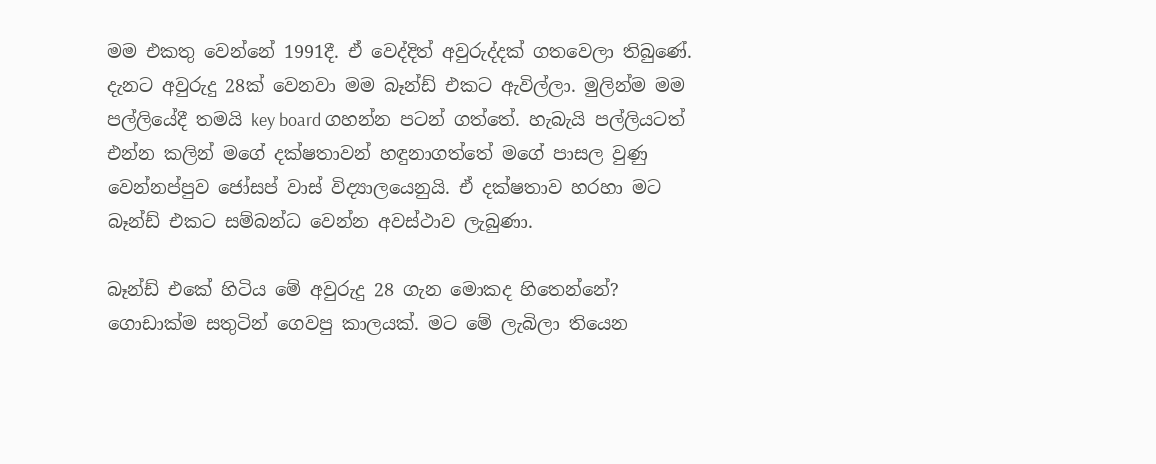මම එකතු වෙන්නේ 1991දී. ඒ වෙද්දිත් අවුරුද්දක් ගතවෙලා තිබුණේ. දැනට අවුරුදු 28ක් වෙනවා මම බෑන්ඩ් එකට ඇවිල්ලා. මුලින්ම මම පල්ලියේදී තමයි key board ගහන්න පටන් ගත්තේ. හැබැයි පල්ලියටත් එන්න කලින් මගේ දක්ෂතාවන් හඳුනාගත්තේ මගේ පාසල වුණු වෙන්නප්පුව ජෝසප් වාස් විද්‍යාලයෙනුයි. ඒ දක්ෂතාව හරහා මට බෑන්ඩ් එකට සම්බන්ධ වෙන්න අවස්ථාව ලැබුණා.

බෑන්ඩ් එකේ හිටිය මේ අවුරුදු 28 ගැන මොකද හිතෙන්නේ?
ගොඩාක්ම සතුටින් ගෙවපු කාලයක්. මට මේ ලැබිලා තියෙන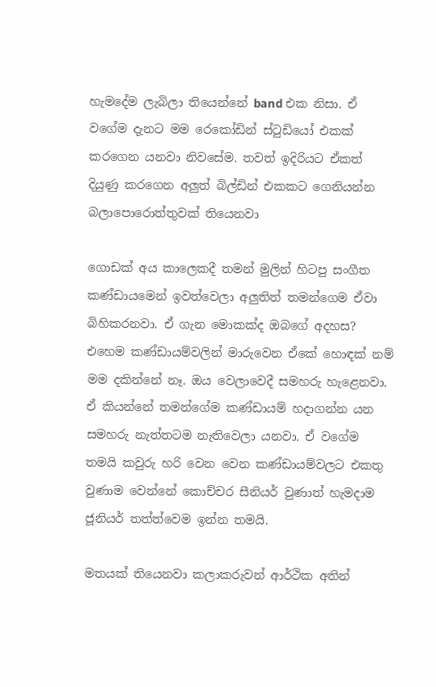හැමදේම ලැබිලා තියෙන්නේ band එක නිසා. ඒ වගේම දැනට මම රෙකෝඩින් ස්ටුඩියෝ එකක් කරගෙන යනවා නිවසේම. තවත් ඉදිරියට ඒකත් දියුණු කරගෙන අලුත් බිල්ඩින් එකකට ගෙනියන්න බලාපොරොත්තුවක් තියෙනවා

ගොඩක් අය කාලෙකදී තමන් මුලින් හිටපු සංගීත කණ්ඩායමෙන් ඉවත්වෙලා අලුතිත් තමන්ගෙම ඒවා බිහිකරනවා. ඒ ගැන මොකක්ද ඔබගේ අදහස?
එහෙම කණ්ඩායම්වලින් මාරුවෙන ඒකේ හොඳක් නම් මම දකින්නේ නෑ. ඔය වෙලාවෙදී සමහරු හැළෙනවා. ඒ කියන්නේ තමන්ගේම කණ්ඩායම් හදාගන්න යන සමහරු නැත්තටම නැතිවෙලා යනවා. ඒ වගේම තමයි කවුරු හරි වෙන වෙන කණ්ඩායම්වලට එකතු වුණාම වෙන්නේ කොච්චර සීනියර් වුණාත් හැමදාම ජූනියර් තත්ත්වෙම ඉන්න තමයි.

මතයක් තියෙනවා කලාකරුවන් ආර්ථික අතින්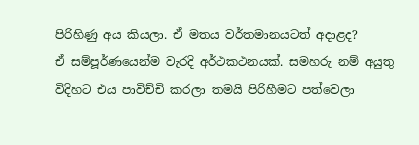පිරිහිණු අය කියලා. ඒ මතය වර්තමානයටත් අදාළද?
ඒ සම්පූර්ණයෙන්ම වැරදි අර්ථකථනයක්. සමහරු නම් අයුතු විදිහට එය පාවිච්චි කරලා තමයි පිරිහීමට පත්වෙලා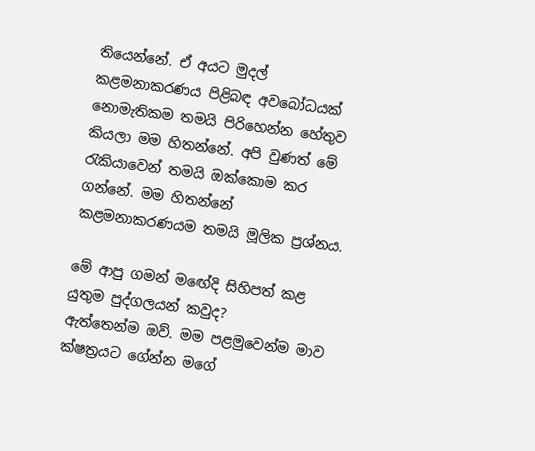තියෙන්නේ. ඒ අයට මුදල් කළමනාකරණය පිළිබඳ අවබෝධයක් නොමැතිකම තමයි පිරිහෙන්න හේතුව කියලා මම හිතන්නේ. අපි වුණත් මේ රැකියාවෙන් තමයි ඔක්කොම කර ගන්නේ. මම හිතන්නේ කළමනාකරණයම තමයි මූලික ප්‍රශ්නය.

මේ ආපු ගමන් මඟේදි සිහිපත් කළ යුතුම පුද්ගලයන් කවුද?
ඇත්තෙන්ම ඔව්. මම පළමුවෙන්ම මාව ක්ෂත්‍රයට ගේන්න මගේ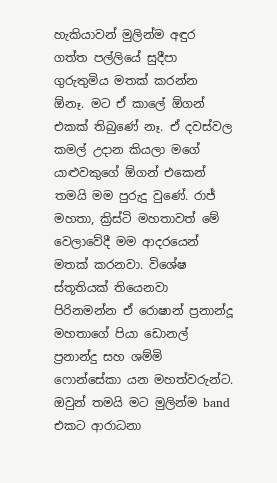හැකියාවන් මුලින්ම අඳුර ගත්ත පල්ලියේ සුදීපා ගුරුතුමිය මතක් කරන්න ඕනෑ. මට ඒ කාලේ ඕගන් එකක් තිබුණේ නෑ. ඒ දවස්වල කමල් උදාන කියලා මගේ යාළුවකුගේ ඕගන් එකෙන් තමයි මම පුරුදු වුණේ. රාජ් මහතා, ක්‍රිස්ටි මහතාවත් මේ වෙලාවේදී මම ආදරයෙන් මතක් කරනවා. විශේෂ ස්තූතියක් තියෙනවා පිරිනමන්න ඒ රොෂාන් ප්‍රනාන්දූ මහතාගේ පියා ඩොනල් ප්‍රනාන්දු සහ ශම්මි ෆොන්සේකා යන මහත්වරුන්ට. ඔවුන් තමයි මට මුලින්ම band එකට ආරාධනා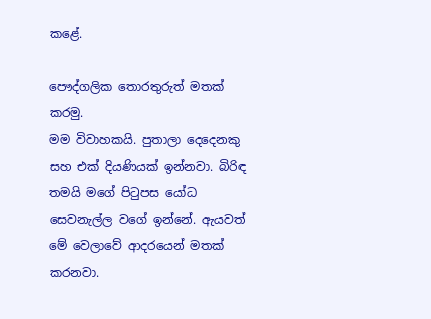කළේ.

පෞද්ගලික තොරතුරුත් මතක් කරමු.
මම විවාහකයි. පුතාලා දෙදෙනකු සහ එක් දියණියක් ඉන්නවා. බිරිඳ තමයි මගේ පිටුපස යෝධ සෙවනැල්ල වගේ ඉන්නේ. ඇයවත් මේ වෙලාවේ ආදරයෙන් මතක් කරනවා.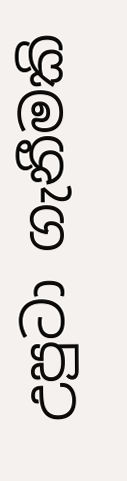උපුටා ගැනීමකි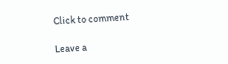Click to comment

Leave a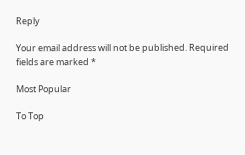Reply

Your email address will not be published. Required fields are marked *

Most Popular

To Top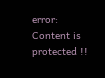error: Content is protected !!